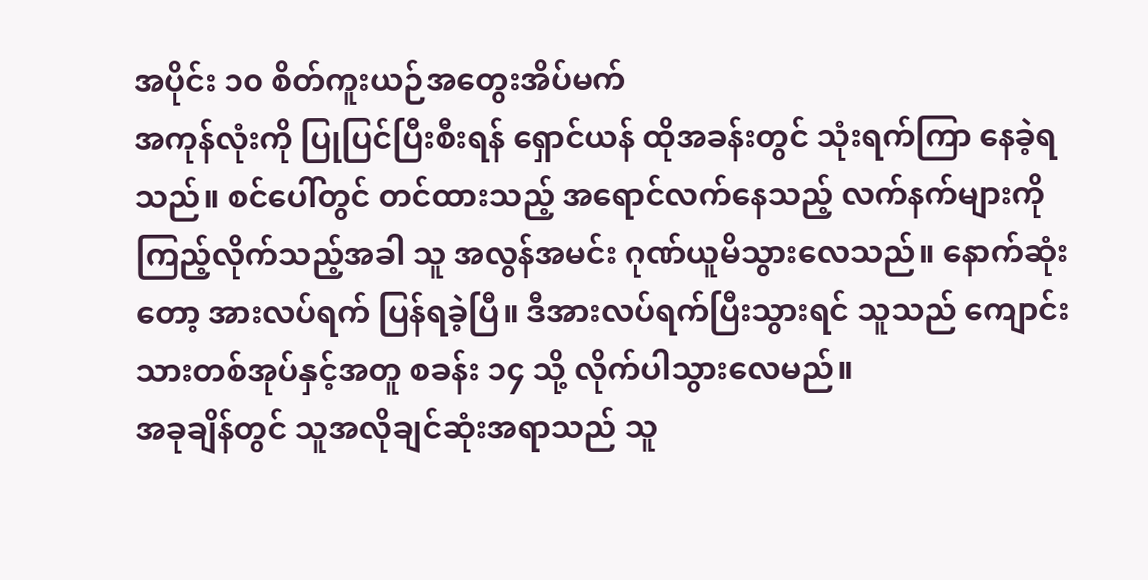အပိုင်း ၁၀ စိတ်ကူးယဉ်အတွေးအိပ်မက်
အကုန်လုံးကို ပြုပြင်ပြီးစီးရန် ရှောင်ယန် ထိုအခန်းတွင် သုံးရက်ကြာ နေခဲ့ရသည်။ စင်ပေါ်တွင် တင်ထားသည့် အရောင်လက်နေသည့် လက်နက်များကို ကြည့်လိုက်သည့်အခါ သူ အလွန်အမင်း ဂုဏ်ယူမိသွားလေသည်။ နောက်ဆုံးတော့ အားလပ်ရက် ပြန်ရခဲ့ပြီ။ ဒီအားလပ်ရက်ပြီးသွားရင် သူသည် ကျောင်းသားတစ်အုပ်နှင့်အတူ စခန်း ၁၄ သို့ လိုက်ပါသွားလေမည်။
အခုချိန်တွင် သူအလိုချင်ဆုံးအရာသည် သူ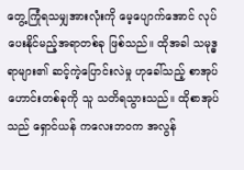တွေ့ကြုံရသမျှအားလုံးကို မေ့ပျောက်အောင် လုပ်ပေးနိုင်မည့်အရာတစ်ခု ဖြစ်သည်။ ထိုအခါ သမုဒ္ဓရာများ၏ ဆင့်ကဲ့ပြောင်းလဲမှု ဟုခေါ်သည့် စာအုပ်ဟောင်းတစ်ခုကို သူ သတိရသွားသည်။ ထိုစာအုပ်သည် ရှောင်ယန် ကလေးဘဝက အလွန်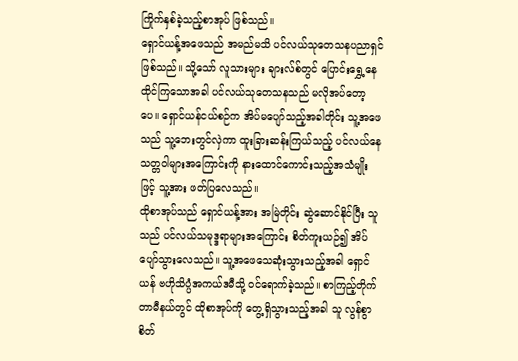ကြိုက်နှစ်ခဲ့သည့်စာအုပ် ဖြစ်သည်။
ရှောင်ယန့်အဖေသည် အမည်မသိ ပင်လယ်သုတေသနပညာရှင် ဖြစ်သည်။ သို့သော် လူသားများ ချားလ်စ်တွင် ပြောင်းရွှေ့နေထိုင်ကြသောအခါ ပင်လယ်သုတေသနသည် မလိုအပ်တော့ပေ။ ရှောင်ယန်ငယ်စဉ်က အိပ်မပျော်သည့်အခါတိုင်း သူ့အဖေသည် သူ့ဘေးတွင်လှဲကာ ထူးခြားဆန်းကြယ်သည့် ပင်လယ်နေသတ္တဝါများအကြောင်းကို နားထောင်ကောင်းသည့်အသံမျိုးဖြင့် သူ့အား ဖတ်ပြလေသည်။
ထိုစာအုပ်သည် ရှောင်ယန့်အား အမြဲတိုင်း ဆွဲဆောင်နိုင်ပြီး သူသည် ပင်လယ်သမုဒ္ဒရာများအကြောင်း စိတ်ကူးယဉ်၍ အိပ်ပျော်သွားလေသည်။ သူ့အဖေသေဆုံးသွားသည့်အခါ ရှောင်ယန် ဗဟိုသိပ္ပံအကယ်ဒမီသို့ ဝင်ရောက်ခဲ့သည်။ စာကြည့်တိုက်တာမီနယ်တွင် ထိုစာအုပ်ကို တွေ့ရှိသွားသည့်အခါ သူ လွန်စွာ စိတ်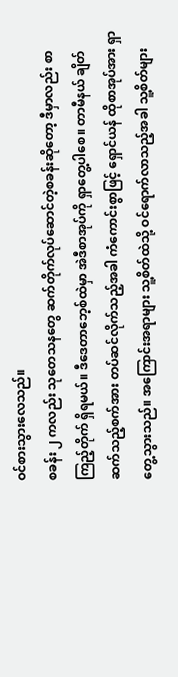ဝင်စားသွားလေသည်။
စခန်း ၂ ကလည်း သုတေသနတွေ ဆက်တိုက်လုပ်ဆောင်တဲ့စခန်းဆိုတော့ ဒီမှာလည်း စာကြည့်တိုက် ရှိရမယ်။ ဒီဒေတာဘေ့စ်ထဲမှာ အဲဒီစာအုပ်ကို ရှာတွေ့ပါစေ။ တာမီနယ် ချိတ်ဆက်သည့်စက်အား တပ်ဆင်လိုက်သည့်အခါ ကံကောင်းစွာဖြင့် ရှောင်ယန် ထိုစာအုပ်အား ရှာတွေ့သွားသည်။ အကြောင်းအရာများ သူ့စိတ်ထဲသို့ ဝင်ရောက်လာသည့်အခါ သူ့စိတ်များ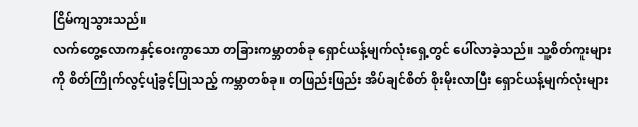ငြိမ်ကျသွားသည်။
လက်တွေ့လောကနှင့်ဝေးကွာသော တခြားကမ္ဘာတစ်ခု ရှောင်ယန့်မျက်လုံးရှေ့တွင် ပေါ်လာခဲ့သည်။ သူ့စိတ်ကူးများကို စိတ်ကြိုက်လွင့်ပျံခွင့်ပြုသည့် ကမ္ဘာတစ်ခု။ တဖြည်းဖြည်း အိပ်ချင်စိတ် စိုးမိုးလာပြီး ရှောင်ယန့်မျက်လုံးများ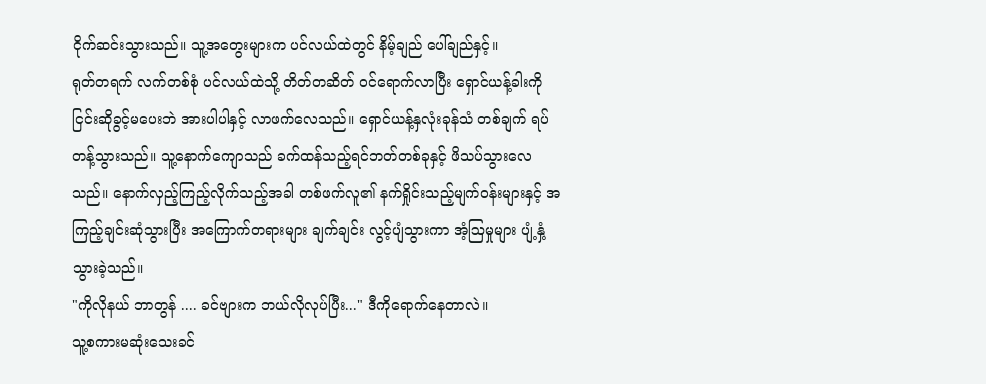ငိုက်ဆင်းသွားသည်။ သူ့အတွေးများက ပင်လယ်ထဲတွင် နိမ့်ချည် ပေါ်ချည်နှင့်။
ရုတ်တရက် လက်တစ်စုံ ပင်လယ်ထဲသို့ တိတ်တဆိတ် ဝင်ရောက်လာပြီး ရှောင်ယန့်ခါးကို ငြင်းဆိုခွင့်မပေးဘဲ အားပါပါနှင့် လာဖက်လေသည်။ ရှောင်ယန့်နှလုံးခုန်သံ တစ်ချက် ရပ်တန့်သွားသည်။ သူ့နောက်ကျောသည် ခက်ထန်သည့်ရင်ဘတ်တစ်ခုနှင့် ဖိသပ်သွားလေသည်။ နောက်လှည့်ကြည့်လိုက်သည့်အခါ တစ်ဖက်လူ၏ နက်ရှိုင်းသည့်မျက်ဝန်းများနှင့် အကြည့်ချင်းဆုံသွားပြီး အကြောက်တရားများ ချက်ချင်း လွင့်ပျံသွားကာ အံ့ဩမှုများ ပျံ့နှံ့သွားခဲ့သည်။
"ကိုလိုနယ် ဘာတွန် .... ခင်ဗျားက ဘယ်လိုလုပ်ပြီး..." ဒီကိုရောက်နေတာလဲ။
သူ့စကားမဆုံးသေးခင်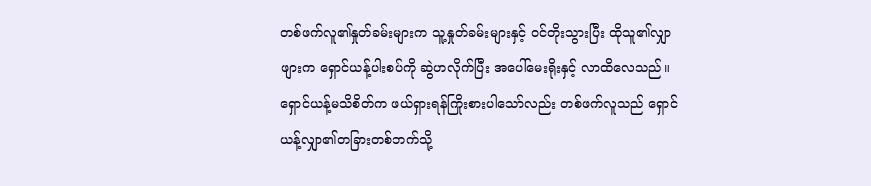တစ်ဖက်လူ၏နှုတ်ခမ်းများက သူ့နှုတ်ခမ်းများနှင့် ဝင်တိုးသွားပြီး ထိုသူ၏လျှာဖျားက ရှောင်ယန့်ပါးစပ်ကို ဆွဲဟလိုက်ပြီး အပေါ်မေးရိုးနှင့် လာထိလေသည်။ ရှောင်ယန့်မသိစိတ်က ဖယ်ရှားရန်ကြိုးစားပါသော်လည်း တစ်ဖက်လူသည် ရှောင်ယန့်လျှာ၏တခြားတစ်ဘက်သို့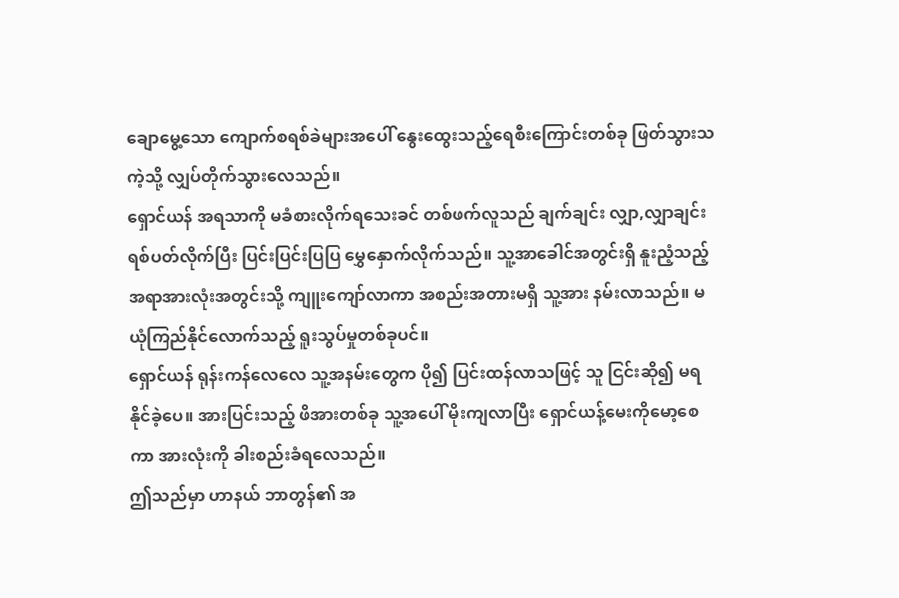ချောမွေ့သော ကျောက်စရစ်ခဲများအပေါ် နွေးထွေးသည့်ရေစီးကြောင်းတစ်ခု ဖြတ်သွားသကဲ့သို့ လျှပ်တိုက်သွားလေသည်။
ရှောင်ယန် အရသာကို မခံစားလိုက်ရသေးခင် တစ်ဖက်လူသည် ချက်ချင်း လျှာ,လျှာချင်း ရစ်ပတ်လိုက်ပြီး ပြင်းပြင်းပြပြ မွှေနှောက်လိုက်သည်။ သူ့အာခေါင်အတွင်းရှိ နူးညံ့သည့်အရာအားလုံးအတွင်းသို့ ကျူးကျော်လာကာ အစည်းအတားမရှိ သူ့အား နမ်းလာသည်။ မယုံကြည်နိုင်လောက်သည့် ရူးသွပ်မှုတစ်ခုပင်။
ရှောင်ယန် ရုန်းကန်လေလေ သူ့အနမ်းတွေက ပို၍ ပြင်းထန်လာသဖြင့် သူ ငြင်းဆို၍ မရနိုင်ခဲ့ပေ။ အားပြင်းသည့် ဖိအားတစ်ခု သူ့အပေါ် မိုးကျလာပြီး ရှောင်ယန့်မေးကိုမော့စေကာ အားလုံးကို ခါးစည်းခံရလေသည်။
ဤသည်မှာ ဟာနယ် ဘာတွန်၏ အ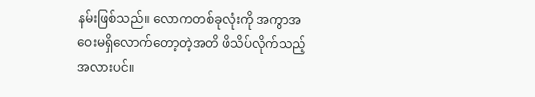နမ်းဖြစ်သည်။ လောကတစ်ခုလုံးကို အကွာအဝေးမရှိလောက်တော့တဲ့အတိ ဖိသိပ်လိုက်သည့်အလားပင်။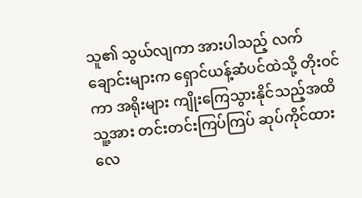သူ၏ သွယ်လျကာ အားပါသည့် လက်ချောင်းများက ရှောင်ယန့်ဆံပင်ထဲသို့ တိုးဝင်ကာ အရိုးများ ကျိုးကြေသွားနိုင်သည့်အထိ သူ့အား တင်းတင်းကြပ်ကြပ် ဆုပ်ကိုင်ထားလေ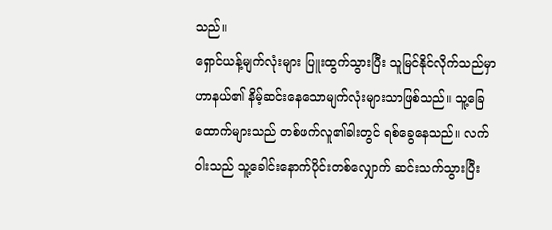သည်။
ရှောင်ယန့်မျက်လုံးများ ပြူးထွက်သွားပြီး သူမြင်နိုင်လိုက်သည်မှာ ဟာနယ်၏ နိမ့်ဆင်းနေသောမျက်လုံးများသာဖြစ်သည်။ သူ့ခြေထောက်များသည် တစ်ဖက်လူ၏ခါးတွင် ရစ်ခွေနေသည်။ လက်ဝါးသည် သူ့ခေါင်းနောက်ပိုင်းတစ်လျှောက် ဆင်းသက်သွားပြီး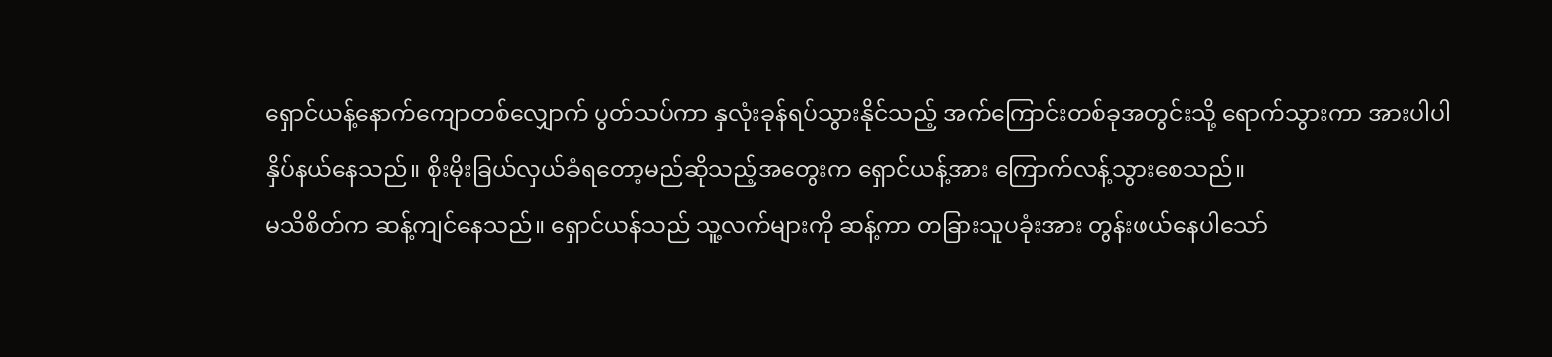ရှောင်ယန့်နောက်ကျောတစ်လျှောက် ပွတ်သပ်ကာ နှလုံးခုန်ရပ်သွားနိုင်သည့် အက်ကြောင်းတစ်ခုအတွင်းသို့ ရောက်သွားကာ အားပါပါ နှိပ်နယ်နေသည်။ စိုးမိုးခြယ်လှယ်ခံရတော့မည်ဆိုသည့်အတွေးက ရှောင်ယန့်အား ကြောက်လန့်သွားစေသည်။
မသိစိတ်က ဆန့်ကျင်နေသည်။ ရှောင်ယန်သည် သူ့လက်များကို ဆန့်ကာ တခြားသူပခုံးအား တွန်းဖယ်နေပါသော်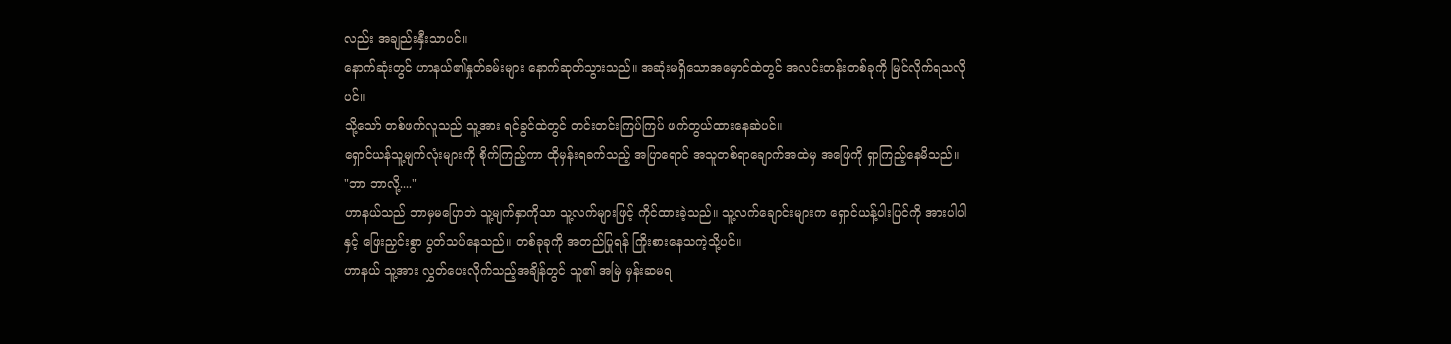လည်း အချည်းနှီးသာပင်။
နောက်ဆုံးတွင် ဟာနယ်၏နှုတ်ခမ်းများ နောက်ဆုတ်သွားသည်။ အဆုံးမရှိသောအမှောင်ထဲတွင် အလင်းတန်းတစ်ခုကို မြင်လိုက်ရသလိုပင်။
သို့သော် တစ်ဖက်လူသည် သူ့အား ရင်ခွင်ထဲတွင် တင်းတင်းကြပ်ကြပ် ဖက်တွယ်ထားနေဆဲပင်။
ရှောင်ယန်သူ့မျက်လုံးများကို စိုက်ကြည့်ကာ ထိုမှန်းရခက်သည့် အပြာရောင် အသူတစ်ရာချောက်အထဲမှ အဖြေကို ရှာကြည့်နေမိသည်။
"ဘာ ဘာလို့...."
ဟာနယ်သည် ဘာမှမပြောဘဲ သူ့မျက်နှာကိုသာ သူ့လက်များဖြင့် ကိုင်ထားခဲ့သည်။ သူ့လက်ချောင်းများက ရှောင်ယန့်ပါးပြင်ကို အားပါပါနှင့် ဖြေးညှင်းစွာ ပွတ်သပ်နေသည်။ တစ်ခုခုကို အတည်ပြုရန် ကြိုးစားနေသကဲ့သို့ပင်။
ဟာနယ် သူ့အား လွှတ်ပေးလိုက်သည့်အချိန်တွင် သူ၏ အမြဲ မှန်းဆမရ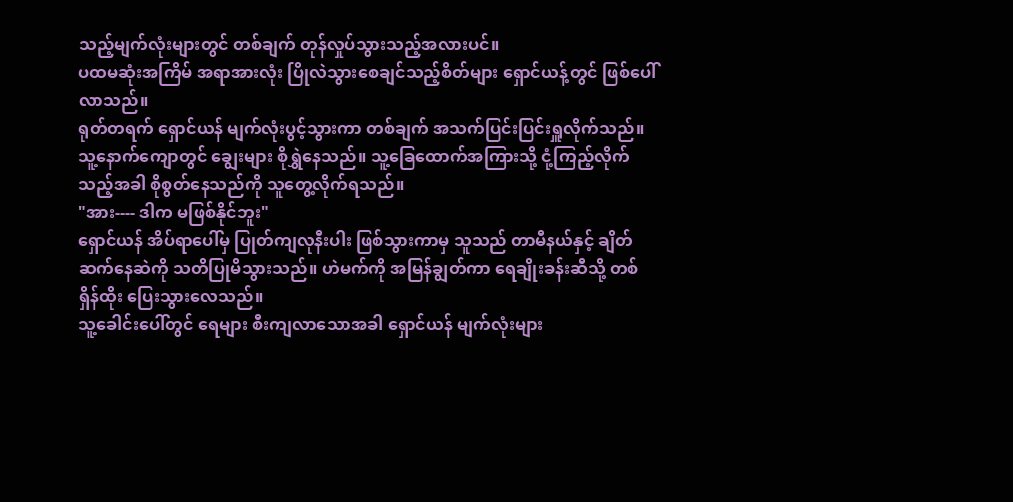သည့်မျက်လုံးများတွင် တစ်ချက် တုန်လှုပ်သွားသည့်အလားပင်။
ပထမဆုံးအကြိမ် အရာအားလုံး ပြိုလဲသွားစေချင်သည့်စိတ်များ ရှောင်ယန့်တွင် ဖြစ်ပေါ်လာသည်။
ရုတ်တရက် ရှောင်ယန် မျက်လုံးပွင့်သွားကာ တစ်ချက် အသက်ပြင်းပြင်းရှူလိုက်သည်။ သူ့နောက်ကျောတွင် ချွေးများ စိုရွှဲနေသည်။ သူ့ခြေထောက်အကြားသို့ ငုံ့ကြည့်လိုက်သည့်အခါ စိုစွတ်နေသည်ကို သူတွေ့လိုက်ရသည်။
"အား---- ဒါက မဖြစ်နိုင်ဘူး"
ရှောင်ယန် အိပ်ရာပေါ်မှ ပြုတ်ကျလုနီးပါး ဖြစ်သွားကာမှ သူသည် တာမီနယ်နှင့် ချိတ်ဆက်နေဆဲကို သတိပြုမိသွားသည်။ ဟဲမက်ကို အမြန်ချွတ်ကာ ရေချိုးခန်းဆီသို့ တစ်ရှိန်ထိုး ပြေးသွားလေသည်။
သူ့ခေါင်းပေါ်တွင် ရေများ စီးကျလာသောအခါ ရှောင်ယန် မျက်လုံးများ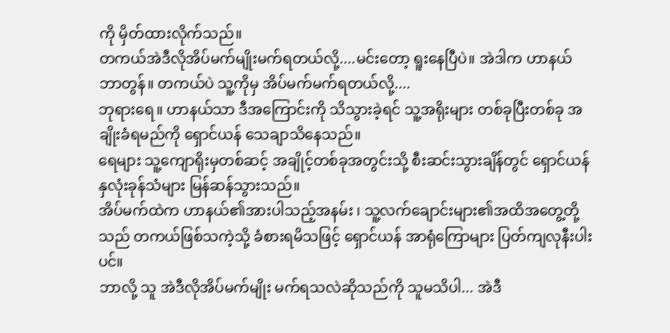ကို မှိတ်ထားလိုက်သည်။
တကယ်အဲဒီလိုအိပ်မက်မျိုးမက်ရတယ်လို့....မင်းတော့ ရူးနေပြီပဲ။ အဲဒါက ဟာနယ် ဘာတွန်။ တကယ်ပဲ သူ့ကိုမှ အိပ်မက်မက်ရတယ်လို့....
ဘုရားရေ။ ဟာနယ်သာ ဒီအကြောင်းကို သိသွားခဲ့ရင် သူ့အရိုးများ တစ်ခုပြီးတစ်ခု အချိုးခံရမည်ကို ရှောင်ယန် သေချာသိနေသည်။
ရေများ သူ့ကျောရိုးမှတစ်ဆင့် အချိုင့်တစ်ခုအတွင်းသို့ စီးဆင်းသွားချိန်တွင် ရှောင်ယန်နှလုံးခုန်သံများ မြန်ဆန်သွားသည်။
အိပ်မက်ထဲက ဟာနယ်၏အားပါသည့်အနမ်း ၊ သူ့လက်ချောင်းများ၏အထိအတွေ့တို့သည် တကယ်ဖြစ်သကဲ့သို့ ခံစားရမိသဖြင့် ရှောင်ယန် အာရုံကြောများ ပြတ်ကျလုနီးပါးပင်။
ဘာလို့ သူ အဲဒီလိုအိပ်မက်မျိုး မက်ရသလဲဆိုသည်ကို သူမသိပါ... အဲဒီ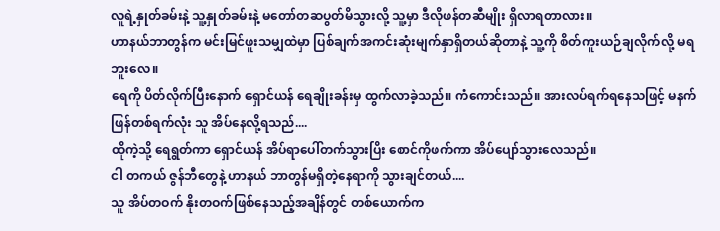လူရဲ့နှုတ်ခမ်းနဲ့ သူ့နှုတ်ခမ်းနဲ့ မတော်တဆပွတ်မိသွားလို့ သူ့မှာ ဒီလိုဖန်တဆီမျိုး ရှိလာရတာလား။
ဟာနယ်ဘာတွန်က မင်းမြင်ဖူးသမျှထဲမှာ ပြစ်ချက်အကင်းဆုံးမျက်နှာရှိတယ်ဆိုတာနဲ့ သူ့ကို စိတ်ကူးယဉ်ချလိုက်လို့ မရဘူးလေ။
ရေကို ပိတ်လိုက်ပြီးနောက် ရှောင်ယန် ရေချိုးခန်းမှ ထွက်လာခဲ့သည်။ ကံကောင်းသည်။ အားလပ်ရက်ရနေသဖြင့် မနက်ဖြန်တစ်ရက်လုံး သူ အိပ်နေလို့ရသည်....
ထိုကဲ့သို့ ရေရွတ်ကာ ရှောင်ယန် အိပ်ရာပေါ်တက်သွားပြိး စောင်ကိုဖက်ကာ အိပ်ပျော်သွားလေသည်။
ငါ တကယ် ဇွန်ဘီတွေနဲ့ ဟာနယ် ဘာတွန်မရှိတဲ့နေရာကို သွားချင်တယ်....
သူ အိပ်တဝက် နိုးတဝက်ဖြစ်နေသည့်အချိန်တွင် တစ်ယောက်က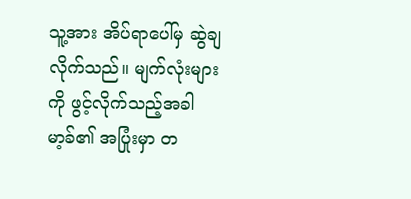သူ့အား အိပ်ရာပေါ်မှ ဆွဲချလိုက်သည်။ မျက်လုံးများကို ဖွင့်လိုက်သည့်အခါ မာ့ခ်၏ အပြုံးမှာ တ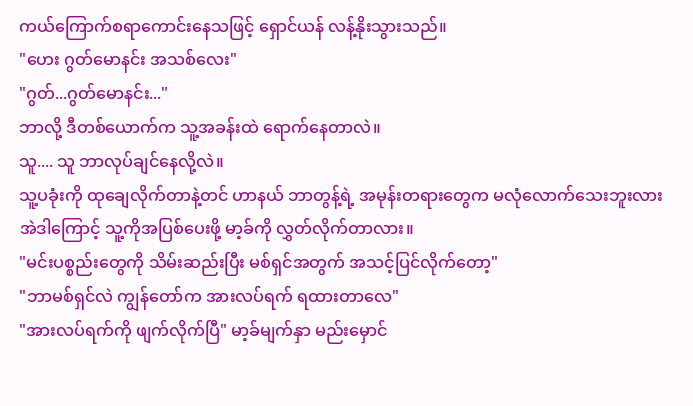ကယ်ကြောက်စရာကောင်းနေသဖြင့် ရှောင်ယန် လန့်နိုးသွားသည်။
"ဟေး ဂွတ်မောနင်း အသစ်လေး"
"ဂွတ်...ဂွတ်မောနင်း..."
ဘာလို့ ဒီတစ်ယောက်က သူ့အခန်းထဲ ရောက်နေတာလဲ။
သူ.... သူ ဘာလုပ်ချင်နေလို့လဲ။
သူ့ပခုံးကို ထုချေလိုက်တာနဲ့တင် ဟာနယ် ဘာတွန့်ရဲ့ အမုန်းတရားတွေက မလုံလောက်သေးဘူးလား အဲဒါကြောင့် သူ့ကိုအပြစ်ပေးဖို့ မာ့ခ်ကို လွှတ်လိုက်တာလား။
"မင်းပစ္စည်းတွေကို သိမ်းဆည်းပြီး မစ်ရှင်အတွက် အသင့်ပြင်လိုက်တော့"
"ဘာမစ်ရှင်လဲ ကျွန်တော်က အားလပ်ရက် ရထားတာလေ"
"အားလပ်ရက်ကို ဖျက်လိုက်ပြီ" မာ့ခ်မျက်နှာ မည်းမှောင်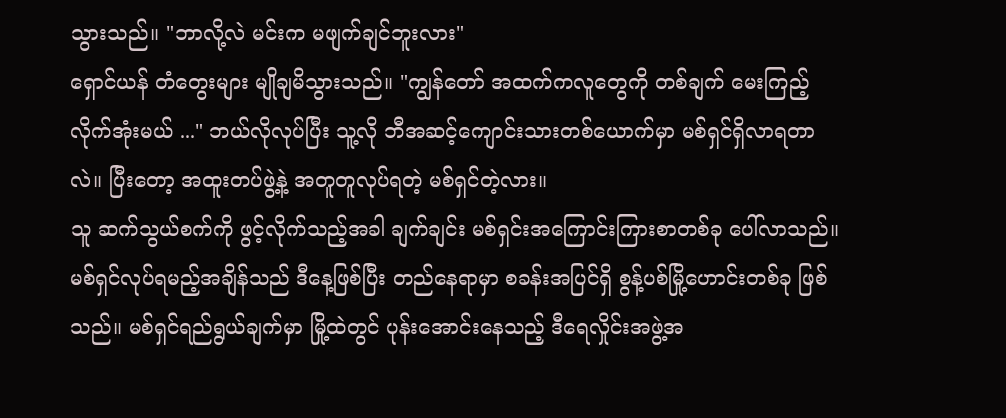သွားသည်။ "ဘာလို့လဲ မင်းက မဖျက်ချင်ဘူးလား"
ရှောင်ယန် တံတွေးများ မျိုချမိသွားသည်။ "ကျွန်တော် အထက်ကလူတွေကို တစ်ချက် မေးကြည့်လိုက်အုံးမယ် ..." ဘယ်လိုလုပ်ပြီး သူ့လို ဘီအဆင့်ကျောင်းသားတစ်ယောက်မှာ မစ်ရှင်ရှိလာရတာလဲ။ ပြီးတော့ အထူးတပ်ဖွဲ့နဲ့ အတူတူလုပ်ရတဲ့ မစ်ရှင်တဲ့လား။
သူ ဆက်သွယ်စက်ကို ဖွင့်လိုက်သည့်အခါ ချက်ချင်း မစ်ရှင်းအကြောင်းကြားစာတစ်ခု ပေါ်လာသည်။
မစ်ရှင်လုပ်ရမည့်အချိန်သည် ဒီနေ့ဖြစ်ပြီး တည်နေရာမှာ စခန်းအပြင်ရှိ စွန့်ပစ်မြို့ဟောင်းတစ်ခု ဖြစ်သည်။ မစ်ရှင်ရည်ရွယ်ချက်မှာ မြို့ထဲတွင် ပုန်းအောင်းနေသည့် ဒီရေလှိုင်းအဖွဲ့အ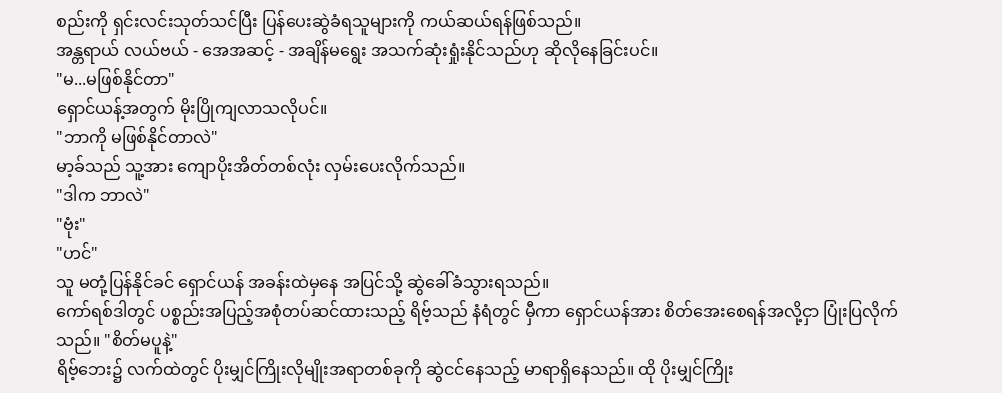စည်းကို ရှင်းလင်းသုတ်သင်ပြီး ပြန်ပေးဆွဲခံရသူများကို ကယ်ဆယ်ရန်ဖြစ်သည်။
အန္တရာယ် လယ်ဗယ် - အေအဆင့် - အချိန်မရွေး အသက်ဆုံးရှုံးနိုင်သည်ဟု ဆိုလိုနေခြင်းပင်။
"မ...မဖြစ်နိုင်တာ"
ရှောင်ယန့်အတွက် မိုးပြိုကျလာသလိုပင်။
"ဘာကို မဖြစ်နိုင်တာလဲ"
မာ့ခ်သည် သူ့အား ကျောပိုးအိတ်တစ်လုံး လှမ်းပေးလိုက်သည်။
"ဒါက ဘာလဲ"
"ဗုံး"
"ဟင်"
သူ မတုံ့ပြန်နိုင်ခင် ရှောင်ယန် အခန်းထဲမှနေ အပြင်သို့ ဆွဲခေါ်ခံသွားရသည်။
ကော်ရစ်ဒါတွင် ပစ္စည်းအပြည့်အစုံတပ်ဆင်ထားသည့် ရိဗ့်သည် နံရံတွင် မှီကာ ရှောင်ယန်အား စိတ်အေးစေရန်အလို့ငှာ ပြုံးပြလိုက်သည်။ "စိတ်မပူနဲ့"
ရိဗ့်ဘေး၌ လက်ထဲတွင် ပိုးမျှင်ကြိုးလိုမျိုးအရာတစ်ခုကို ဆွဲငင်နေသည့် မာရာရှိနေသည်။ ထို ပိုးမျှင်ကြိုး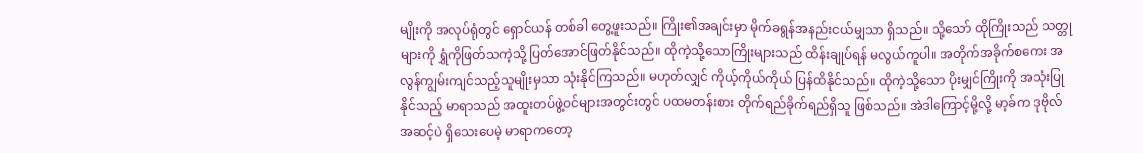မျိုးကို အလုပ်ရုံတွင် ရှောင်ယန် တစ်ခါ တွေ့ဖူးသည်။ ကြိုး၏အချင်းမှာ မိုက်ခရွန်အနည်းငယ်မျှသာ ရှိသည်။ သို့သော် ထိုကြိုးသည် သတ္တုများကို ရွှံကိုဖြတ်သကဲ့သို့ ပြတ်အောင်ဖြတ်နိုင်သည်။ ထိုကဲ့သို့သောကြိုးများသည် ထိန်းချုပ်ရန် မလွယ်ကူပါ။ အတိုက်အခိုက်စကေး အလွန်ကျွမ်းကျင်သည့်သူမျိုးမှသာ သုံးနိုင်ကြသည်။ မဟုတ်လျှင် ကိုယ့်ကိုယ်ကိုယ် ပြန်ထိနိုင်သည်။ ထိုကဲ့သို့သော ပိုးမျှင်ကြိုးကို အသုံးပြုနိုင်သည့် မာရာသည် အထူးတပ်ဖွဲ့ဝင်များအတွင်းတွင် ပထမတန်းစား တိုက်ရည်ခိုက်ရည်ရှိသူ ဖြစ်သည်။ အဲဒါကြောင့်မို့လို့ မာ့ခ်က ဒုဗိုလ်အဆင့်ပဲ ရှိသေးပေမဲ့ မာရာကတော့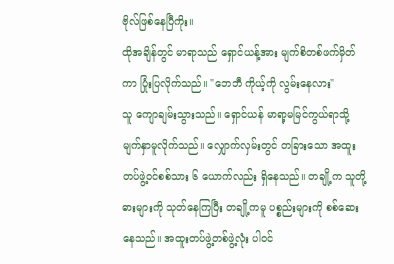ဗိုလ်ဖြစ်နေပြီကိုး။
ထိုအချိန်တွင် မာရာသည် ရှောင်ယန့်အား မျက်စိတစ်ဖက်မှိတ်ကာ ပြုံးပြလိုက်သည်။ "ဘေဘီ ကိုယ့်ကို လွမ်းနေလား"
သူ ကျောချမ်းသွားသည်။ ရှောင်ယန် မာရာ့မမြင်ကွယ်ရာသို့ မျက်နှာမူလိုက်သည်။ လျှောက်လှမ်းတွင် တခြားသော အထူးတပ်ဖွဲ့ဝင်စစ်သား ၆ ယောက်လည်း ရှိနေသည်။ တချို့က သူတို့ဓားများကို သုတ်နေကြပြီး တချို့ကမူ ပစ္စည်းများကို စစ်ဆေးနေသည်။ အထူးတပ်ဖွဲ့တစ်ဖွဲ့လုံး ပါဝင်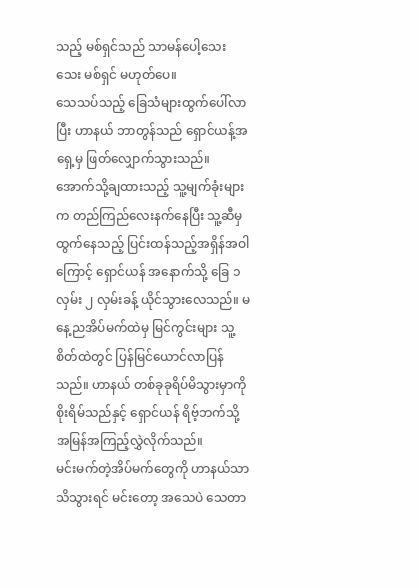သည့် မစ်ရှင်သည် သာမန်ပေါ့သေးသေး မစ်ရှင် မဟုတ်ပေ။
သေသပ်သည့် ခြေသံများထွက်ပေါ်လာပြီး ဟာနယ် ဘာတွန်သည် ရှောင်ယန့်အရှေ့မှ ဖြတ်လျှောက်သွားသည်။ အောက်သို့ချထားသည့် သူ့မျက်ခုံးများက တည်ကြည်လေးနက်နေပြီး သူ့ဆီမှ ထွက်နေသည့် ပြင်းထန်သည့်အရှိန်အဝါကြောင့် ရှောင်ယန် အနောက်သို့ ခြေ ၁ လှမ်း ၂ လှမ်းခန့် ယိုင်သွားလေသည်။ မနေ့ညအိပ်မက်ထဲမှ မြင်ကွင်းများ သူ့စိတ်ထဲတွင် ပြန်မြင်ယောင်လာပြန်သည်။ ဟာနယ် တစ်ခုခုရိပ်မိသွားမှာကို စိုးရိမ်သည်နှင့် ရှောင်ယန် ရိဗ့်ဘက်သို့ အမြန်အကြည့်လွှဲလိုက်သည်။
မင်းမက်တဲ့အိပ်မက်တွေကို ဟာနယ်သာ သိသွားရင် မင်းတော့ အသေပဲ သေတာ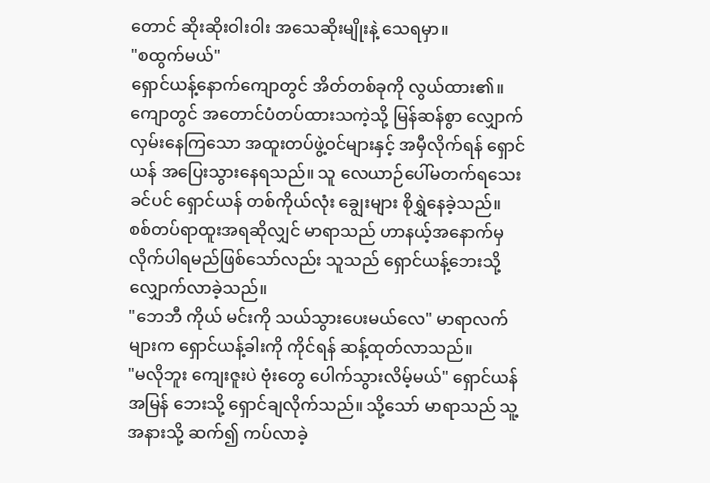တောင် ဆိုးဆိုးဝါးဝါး အသေဆိုးမျိုးနဲ့ သေရမှာ။
"စထွက်မယ်"
ရှောင်ယန့်နောက်ကျောတွင် အိတ်တစ်ခုကို လွယ်ထား၏။ ကျောတွင် အတောင်ပံတပ်ထားသကဲ့သို့ မြန်ဆန်စွာ လျှောက်လှမ်းနေကြသော အထူးတပ်ဖွဲ့ဝင်များနှင့် အမှီလိုက်ရန် ရှောင်ယန် အပြေးသွားနေရသည်။ သူ လေယာဉ်ပေါ်မတက်ရသေးခင်ပင် ရှောင်ယန် တစ်ကိုယ်လုံး ချွေးများ စိုရွှဲနေခဲ့သည်။
စစ်တပ်ရာထူးအရဆိုလျှင် မာရာသည် ဟာနယ့်အနောက်မှ လိုက်ပါရမည်ဖြစ်သော်လည်း သူသည် ရှောင်ယန့်ဘေးသို့ လျှောက်လာခဲ့သည်။
"ဘေဘီ ကိုယ် မင်းကို သယ်သွားပေးမယ်လေ" မာရာလက်များက ရှောင်ယန့်ခါးကို ကိုင်ရန် ဆန့်ထုတ်လာသည်။
"မလိုဘူး ကျေးဇူးပဲ ဗုံးတွေ ပေါက်သွားလိမ့်မယ်" ရှောင်ယန် အမြန် ဘေးသို့ ရှောင်ချလိုက်သည်။ သို့သော် မာရာသည် သူ့အနားသို့ ဆက်၍ ကပ်လာခဲ့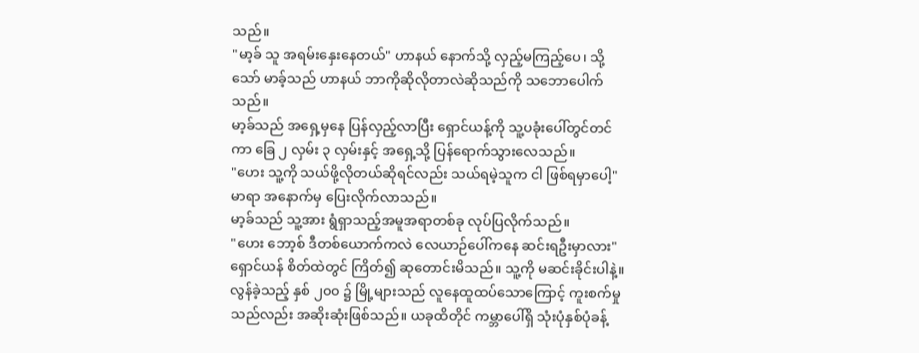သည်။
"မာ့ခ် သူ အရမ်းနှေးနေတယ်" ဟာနယ် နောက်သို့ လှည့်မကြည့်ပေ၊ သို့သော် မာခ့်သည် ဟာနယ် ဘာကိုဆိုလိုတာလဲဆိုသည်ကို သဘောပေါက်သည်။
မာ့ခ်သည် အရှေ့မှနေ ပြန်လှည့်လာပြီး ရှောင်ယန့်ကို သူ့ပခုံးပေါ်တွင်တင်ကာ ခြေ ၂ လှမ်း ၃ လှမ်းနှင့် အရှေ့သို့ ပြန်ရောက်သွားလေသည်။
"ဟေး သူ့ကို သယ်ဖို့လိုတယ်ဆိုရင်လည်း သယ်ရမဲ့သူက ငါ ဖြစ်ရမှာပေါ့" မာရာ အနောက်မှ ပြေးလိုက်လာသည်။
မာ့ခ်သည် သူ့အား ရွံရှာသည့်အမူအရာတစ်ခု လုပ်ပြလိုက်သည်။
"ဟေး ဘော့စ် ဒီတစ်ယောက်ကလဲ လေယာဉ်ပေါ်ကနေ ဆင်းရဦးမှာလား"
ရှောင်ယန် စိတ်ထဲတွင် ကြိတ်၍ ဆုတောင်းမိသည်။ သူ့ကို မဆင်းခိုင်းပါနဲ့။ လွန်ခဲ့သည့် နှစ် ၂၀၀ ၌ မြို့များသည် လူနေထူထပ်သောကြောင့် ကူးစက်မှုသည်လည်း အဆိုးဆုံးဖြစ်သည်။ ယခုထိတိုင် ကမ္ဘာပေါ်ရှိ သုံးပုံနှစ်ပုံခန့်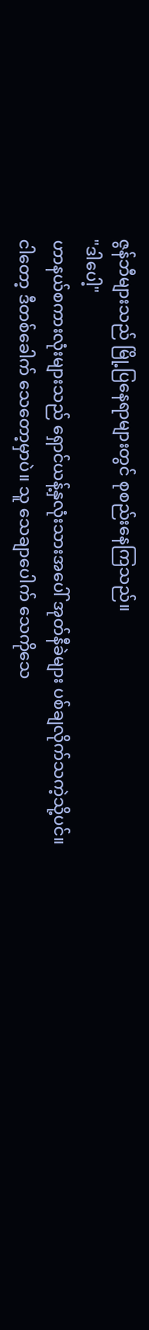ဇွန်ဘီများသည် မြို့ပြနေရာများတွင် စုစည်းနေကြသည်။
"ဒါပေါ့"
ဟာနယ်စကားလုံးများသည် ရှောင်ယန့်နှလုံးသားအပေါ် အုတ်နီခဲများ ပစ်ချလိုက်သကဲ့သို့ပင်။
ငါတော့ ဒီတစ်ခေါက် သေတော့မှာပဲ။ သူ သေချာပေါက် သေကိုသေ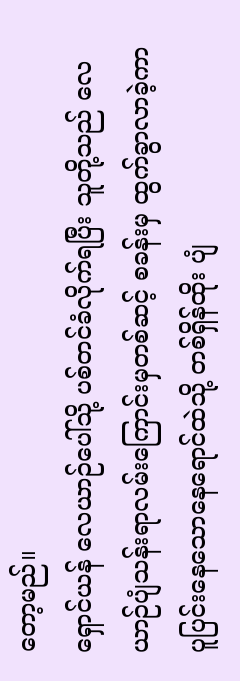တော့မည်။
ရှောင်ယန် လေယာဉ်ပေါ်သို့ ပစ်တင်ခံလိုက်ရပြီး သူတို့သည် လေယာဉ်ပျံသန်းရာလမ်းကြောင်းမှတစ်ဆင့် စခန်းမှ ထွက်ခွာလာခဲ့ကာ ပူပြင်းနေသောနေရောင်ထဲသို့ တစ်ရှိန်ထိုး ပျံ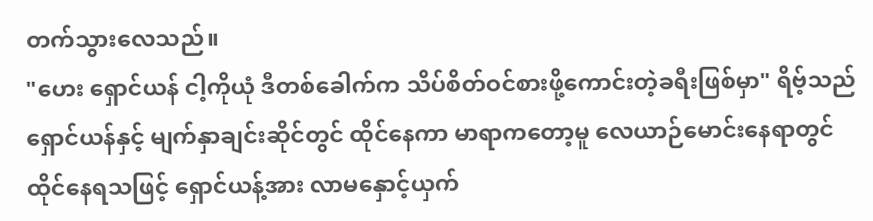တက်သွားလေသည်။
"ဟေး ရှောင်ယန် ငါ့ကိုယုံ ဒီတစ်ခေါက်က သိပ်စိတ်ဝင်စားဖို့ကောင်းတဲ့ခရီးဖြစ်မှာ" ရိဗ့်သည် ရှောင်ယန်နှင့် မျက်နှာချင်းဆိုင်တွင် ထိုင်နေကာ မာရာကတော့မူ လေယာဉ်မောင်းနေရာတွင် ထိုင်နေရသဖြင့် ရှောင်ယန့်အား လာမနှောင့်ယှက်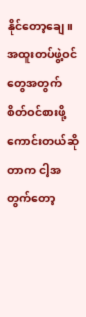နိုင်တော့ချေ။
အထူးတပ်ဖွဲ့ဝင်တွေအတွက် စိတ်ဝင်စားဖို့ ကောင်းတယ်ဆိုတာက ငါ့အတွက်တော့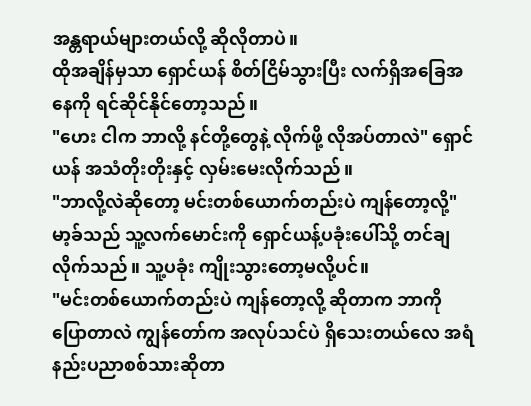အန္တရာယ်များတယ်လို့ ဆိုလိုတာပဲ။
ထိုအချိန်မှသာ ရှောင်ယန် စိတ်ငြိမ်သွားပြီး လက်ရှိအခြေအနေကို ရင်ဆိုင်နိုင်တော့သည်။
"ဟေး ငါက ဘာလို့ နင်တို့တွေနဲ့ လိုက်ဖို့ လိုအပ်တာလဲ" ရှောင်ယန် အသံတိုးတိုးနှင့် လှမ်းမေးလိုက်သည်။
"ဘာလို့လဲဆိုတော့ မင်းတစ်ယောက်တည်းပဲ ကျန်တော့လို့" မာ့ခ်သည် သူ့လက်မောင်းကို ရှောင်ယန့်ပခုံးပေါ်သို့ တင်ချလိုက်သည်။ သူ့ပခုံး ကျိုးသွားတော့မလို့ပင်။
"မင်းတစ်ယောက်တည်းပဲ ကျန်တော့လို့ ဆိုတာက ဘာကို ပြောတာလဲ ကျွန်တော်က အလုပ်သင်ပဲ ရှိသေးတယ်လေ အရံနည်းပညာစစ်သားဆိုတာ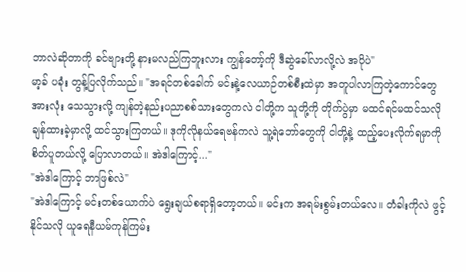ဘာလဲဆိုတာကို ခင်ဗျားတို့ နားမလည်ကြဘူးလား ကျွန်တော့်ကို ဒီဆွဲခေါ်လာလို့လဲ အပိုပဲ"
မာ့ခ် ပခုံး တွန့်ပြလိုက်သည်။ "အရင်တစ်ခေါက် မင်းနဲ့လေယာဉ်တစ်စီးထဲမှာ အတူပါလာကြတဲ့ကောင်တွေအားလုံး သေသွားလို့ ကျန်တဲ့နည်းပညာစစ်သားတွေကလဲ ငါတို့က သူတို့ကို တိုက်ပွဲမှာ မထင်ရင်မထင်သလို ချန်ထားခဲ့မှာလို့ ထင်သွားကြတယ်။ ဒုကိုလိုနယ်ရေဗန်ကလဲ သူ့ရဲဘော်တွေကို ငါတို့နဲ့ ထည့်ပေးလိုက်ရမှာကို စိတ်ပူတယ်လို့ ပြောလာတယ်။ အဲဒါကြောင့်..."
"အဲဒါကြောင့် ဘာဖြစ်လဲ"
"အဲဒါကြောင့် မင်းတစ်ယောက်ပဲ ရွေးချယ်စရာရှိတော့တယ်။ မင်းက အရမ်းစွမ်းတယ်လေ။ တံခါးကိုလဲ ဖွင့်နိုင်သလို ယူရေနီယမ်ကုန်ကြမ်း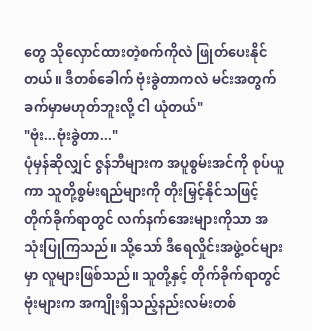တွေ သိုလှောင်ထားတဲ့စက်ကိုလဲ ဖြုတ်ပေးနိုင်တယ်။ ဒီတစ်ခေါက် ဗုံးခွဲတာကလဲ မင်းအတွက် ခက်မှာမဟုတ်ဘူးလို့ ငါ ယုံတယ်"
"ဗုံး...ဗုံးခွဲတာ..."
ပုံမှန်ဆိုလျှင် ဇွန်ဘီများက အပူစွမ်းအင်ကို စုပ်ယူကာ သူတို့စွမ်းရည်များကို တိုးမြှင့်နိုင်သဖြင့် တိုက်ခိုက်ရာတွင် လက်နက်အေးများကိုသာ အသုံးပြုကြသည်။ သို့သော် ဒီရေလှိုင်းအဖွဲ့ဝင်များမှာ လူများဖြစ်သည်။ သူတို့နှင့် တိုက်ခိုက်ရာတွင် ဗုံးများက အကျိုးရှိသည့်နည်းလမ်းတစ်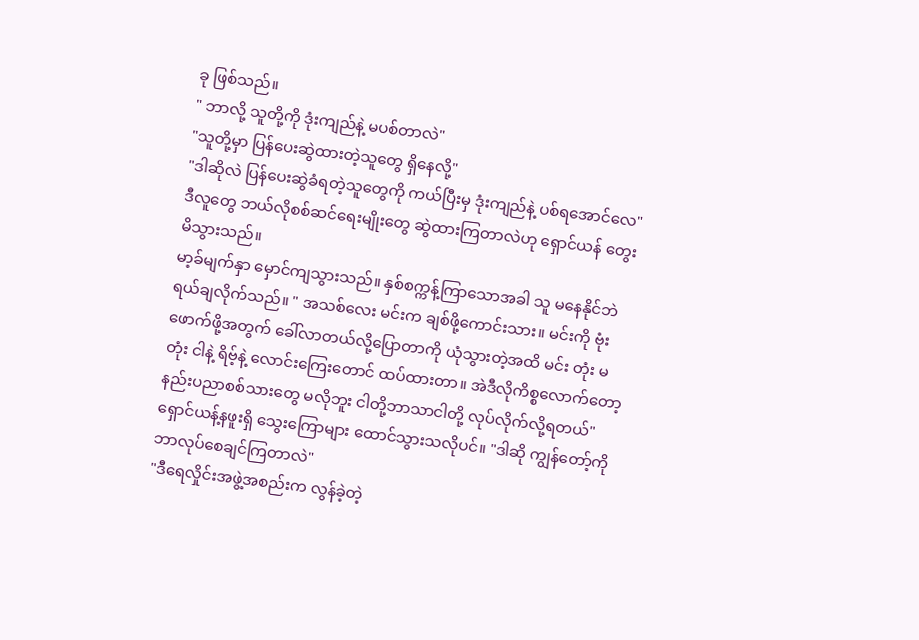ခု ဖြစ်သည်။
" ဘာလို့ သူတို့ကို ဒုံးကျည်နဲ့ မပစ်တာလဲ"
"သူတို့မှာ ပြန်ပေးဆွဲထားတဲ့သူတွေ ရှိနေလို့"
"ဒါဆိုလဲ ပြန်ပေးဆွဲခံရတဲ့သူတွေကို ကယ်ပြီးမှ ဒုံးကျည်နဲ့ ပစ်ရအောင်လေ" ဒီလူတွေ ဘယ်လိုစစ်ဆင်ရေးမျိုးတွေ ဆွဲထားကြတာလဲဟု ရှောင်ယန် တွေးမိသွားသည်။
မာ့ခ်မျက်နှာ မှောင်ကျသွားသည်။ နှစ်စက္ကန့်ကြာသောအခါ သူ မနေနိုင်ဘဲ ရယ်ချလိုက်သည်။ " အသစ်လေး မင်းက ချစ်ဖို့ကောင်းသား။ မင်းကို ဗုံးဖောက်ဖို့အတွက် ခေါ်လာတယ်လို့ပြောတာကို ယုံသွားတဲ့အထိ မင်း တုံး မတုံး ငါနဲ့ ရိဗ့်နဲ့ လောင်းကြေးတောင် ထပ်ထားတာ။ အဲဒီလိုကိစ္စလောက်တော့ နည်းပညာစစ်သားတွေ မလိုဘူး ငါတို့ဘာသာငါတို့ လုပ်လိုက်လို့ရတယ်"
ရှောင်ယန့်နဖူးရှိ သွေးကြောများ ထောင်သွားသလိုပင်။ "ဒါဆို ကျွန်တော့်ကို ဘာလုပ်စေချင်ကြတာလဲ"
"ဒီရေလှိုင်းအဖွဲ့အစည်းက လွန်ခဲ့တဲ့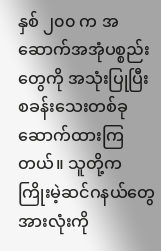နှစ် ၂၀၀ က အဆောက်အအုံပစ္စည်းတွေကို အသုံးပြုပြီး စခန်းသေးတစ်ခု ဆောက်ထားကြတယ်။ သူတို့က ကြိုးမဲ့ဆင်ဂနယ်တွေအားလုံးကို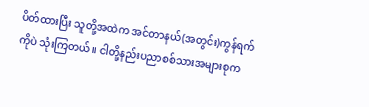ပိတ်ထားပြီး သူတို့အထဲက အင်တာနယ်(အတွင်း)ကွန်ရက်ကိုပဲ သုံးကြတယ်။ ငါတို့နည်းပညာစစ်သားအများစုက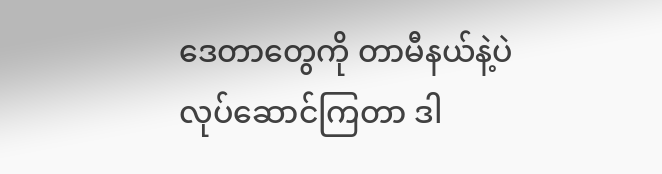ဒေတာတွေကို တာမီနယ်နဲ့ပဲ လုပ်ဆောင်ကြတာ ဒါ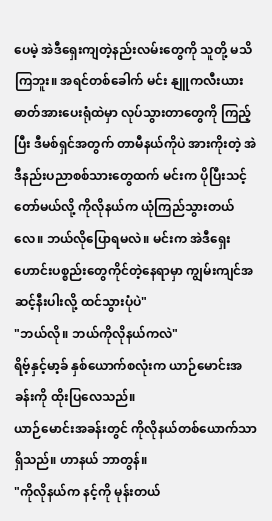ပေမဲ့ အဲဒီရှေးကျတဲ့နည်းလမ်းတွေကို သူတို့ မသိကြဘူး။ အရင်တစ်ခေါက် မင်း နျူကလီးယားဓာတ်အားပေးရုံထဲမှာ လုပ်သွားတာတွေကို ကြည့်ပြီး ဒီမစ်ရှင်အတွက် တာမီနယ်ကိုပဲ အားကိုးတဲ့ အဲဒီနည်းပညာစစ်သားတွေထက် မင်းက ပိုပြီးသင့်တော်မယ်လို့ ကိုလိုနယ်က ယုံကြည်သွားတယ်လေ။ ဘယ်လိုပြောရမလဲ။ မင်းက အဲဒီရှေးဟောင်းပစ္စည်းတွေကိုင်တဲ့နေရာမှာ ကျွမ်းကျင်အဆင့်နီးပါးလို့ ထင်သွားပုံပဲ"
"ဘယ်လို။ ဘယ်ကိုလိုနယ်ကလဲ"
ရိဗ့်နှင့်မာ့ခ် နှစ်ယောက်စလုံးက ယာဉ်မောင်းအခန်းကို ထိုးပြလေသည်။
ယာဉ်မောင်းအခန်းတွင် ကိုလိုနယ်တစ်ယောက်သာ ရှိသည်။ ဟာနယ် ဘာတွန်။
"ကိုလိုနယ်က နင့်ကို မုန်းတယ်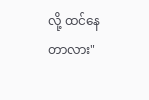လို့ ထင်နေတာလား"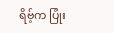ရိဗ့်က ပြုံး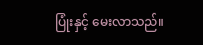ပြုံးနှင့် မေးလာသည်။